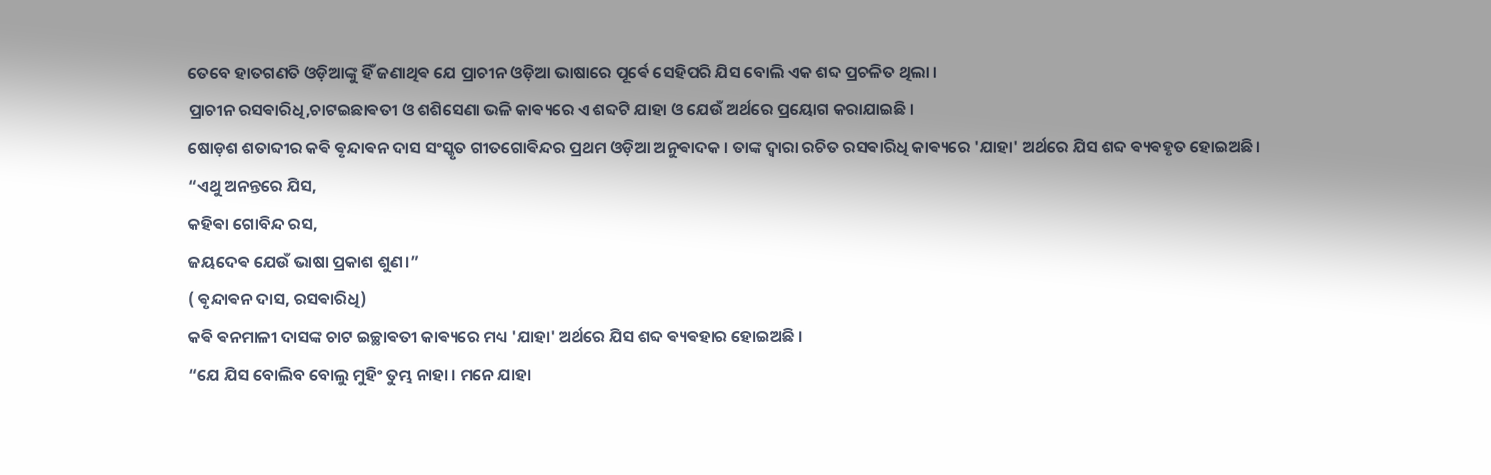ତେବେ ହାତଗଣତି ଓଡ଼ିଆଙ୍କୁ ହିଁ ଜଣାଥିଵ ଯେ ପ୍ରାଚୀନ ଓଡ଼ିଆ ଭାଷାରେ ପୂର୍ଵେ ସେହିପରି ଯିସ ବୋଲି ଏକ ଶବ୍ଦ ପ୍ରଚଳିତ ଥିଲା ।
ପ୍ରାଚୀନ ରସଵାରିଧି,ଚାଟଇଛାଵତୀ ଓ ଶଶିସେଣା ଭଳି କାଵ୍ୟରେ ଏ ଶବ୍ଦଟି ଯାହା ଓ ଯେଉଁ ଅର୍ଥରେ ପ୍ରୟୋଗ କରାଯାଇଛି ।
ଷୋଡ଼ଶ ଶତାବ୍ଦୀର କଵି ଵୃନ୍ଦାଵନ ଦାସ ସଂସ୍କୃତ ଗୀତଗୋଵିନ୍ଦର ପ୍ରଥମ ଓଡ଼ିଆ ଅନୁଵାଦକ । ତାଙ୍କ ଦ୍ଵାରା ରଚିତ ରସଵାରିଧି କାଵ୍ୟରେ 'ଯାହା' ଅର୍ଥରେ ଯିସ ଶବ୍ଦ ଵ୍ୟଵହୃତ ହୋଇଅଛି।
“ଏଥୁ ଅନନ୍ତରେ ଯିସ,
କହିଵା ଗୋବିନ୍ଦ ରସ,
ଜୟଦେଵ ଯେଉଁ ଭାଷା ପ୍ରକାଶ ଶୁଣ।”
( ଵୃନ୍ଦାଵନ ଦାସ, ରସଵାରିଧି)
କଵି ଵନମାଳୀ ଦାସଙ୍କ ଚାଟ ଇଚ୍ଛାଵତୀ କାଵ୍ୟରେ ମଧ୍ୟ 'ଯାହା' ଅର୍ଥରେ ଯିସ ଶବ୍ଦ ଵ୍ୟଵହାର ହୋଇଅଛି ।
“ଯେ ଯିସ ବୋଲିବ ବୋଲୁ ମୁହିଂ ତୁମ୍ଭ ନାହା । ମନେ ଯାହା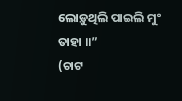ଲୋଡ଼ୁଥିଲି ପାଇଲି ମୁଂ ତାହା ॥”
(ଚାଟ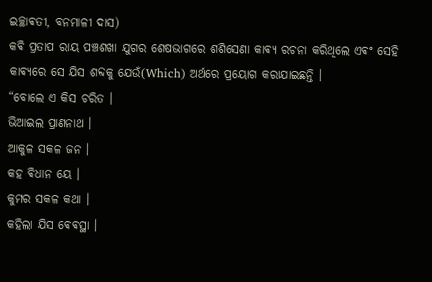ଇଚ୍ଛାଵତୀ, ବନମାଳୀ ଦାସ)
କଵି ପ୍ରତାପ ରାୟ ପଞ୍ଚଶଖା ଯୁଗର ଶେଷଭାଗରେ ଶଶିସେଣା କାଵ୍ୟ ରଚନା କରିଥିଲେ ଏଵଂ ସେହି କାଵ୍ୟରେ ସେ ଯିସ ଶବ୍ଦକୁ ଯେଉଁ(Which) ଅର୍ଥରେ ପ୍ରୟୋଗ କରାଯାଇଛନ୍ତି ।
“ବୋଲେ ଏ କିସ ଚରିତ ।
ଭିଆଇଲ ପ୍ରାଣନାଥ ।
ଆକୁଳ ସକଳ ଜନ ।
କହ ଵିଧାନ ୟେ ।
କୁମର ସକଳ କଥା ।
କହିଲା ଯିସ ଵେଵସ୍ଥା ।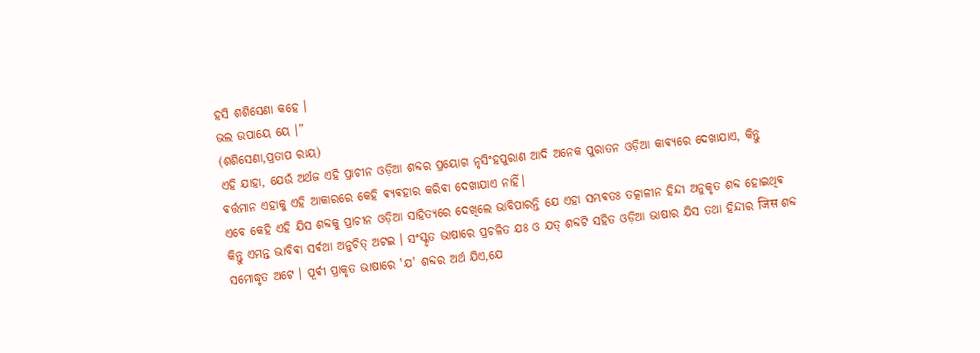ହସି ଶଶିସେଣା କହେ ।
ଭଲ ଉପାୟେ ୟେ ।”
(ଶଶିସେଣା,ପ୍ରତାପ ରାୟ)
ଏହି ଯାହା, ଯେଉଁ ଅର୍ଥଜ ଏହି ପ୍ରାଚୀନ ଓଡ଼ିଆ ଶବ୍ଦର ପ୍ରୟୋଗ ନୃସିଂହପୁରାଣ ଆଦି ଅନେକ ପୁରାତନ ଓଡ଼ିଆ କାଵ୍ୟରେ ଦେଖାଯାଏ, କିନ୍ତୁ ଵର୍ତ୍ତମାନ ଏହାକୁ ଏହି ଆକାରରେ କେହି ଵ୍ୟଵହାର କରିଵା ଦେଖାଯାଏ ନାହିଁ।
ଏବେ କେହି ଏହି ଯିସ ଶବ୍ଦକୁ ପ୍ରାଚୀନ ଓଡ଼ିଆ ସାହିତ୍ୟରେ ଦେଖିଲେ ଭାବିପାରନ୍ତି ଯେ ଏହା ସମ୍ଭଵତଃ ତତ୍କାଳୀନ ହିନ୍ଦୀ ଅନୁକୃତ ଶବ୍ଦ ହୋଇଥିଵ କିନ୍ତୁ ଏମନ୍ତ ଭାବିଵା ସର୍ଵଥା ଅନୁଚିତ୍ ଅଟଇ । ସଂସ୍କୃତ ଭାଷାରେ ପ୍ରଚଳିତ ଯଃ ଓ ଯତ୍ ଶବ୍ଦଟି ସହିତ ଓଡ଼ିଆ ଭାଷାର ଯିସ ତଥା ହିନ୍ଦୀର जिस ଶବ୍ଦ ସମୋଦ୍ଧୃତ ଅଟେ । ପୂର୍ଵୀ ପ୍ରାକୃତ ଭାଷାରେ 'ଯ' ଶବ୍ଦର ଅର୍ଥ ଯିଏ,ଯେ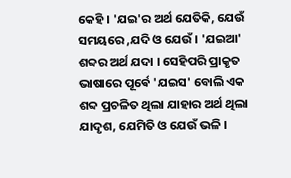କେହି । 'ଯଇ'ର ଅର୍ଥ ଯେତିକି, ଯେଉଁ ସମୟରେ ,ଯଦି ଓ ଯେଉଁ । 'ଯଇଆ' ଶବ୍ଦର ଅର୍ଥ ଯଦା । ସେହିପରି ପ୍ରାକୃତ ଭାଷାରେ ପୂର୍ଵେ 'ଯଇସ' ବୋଲି ଏକ ଶବ୍ଦ ପ୍ରଚଳିତ ଥିଲା ଯାହାର ଅର୍ଥ ଥିଲା ଯାଦୃଶ, ଯେମିତି ଓ ଯେଉଁ ଭଳି ।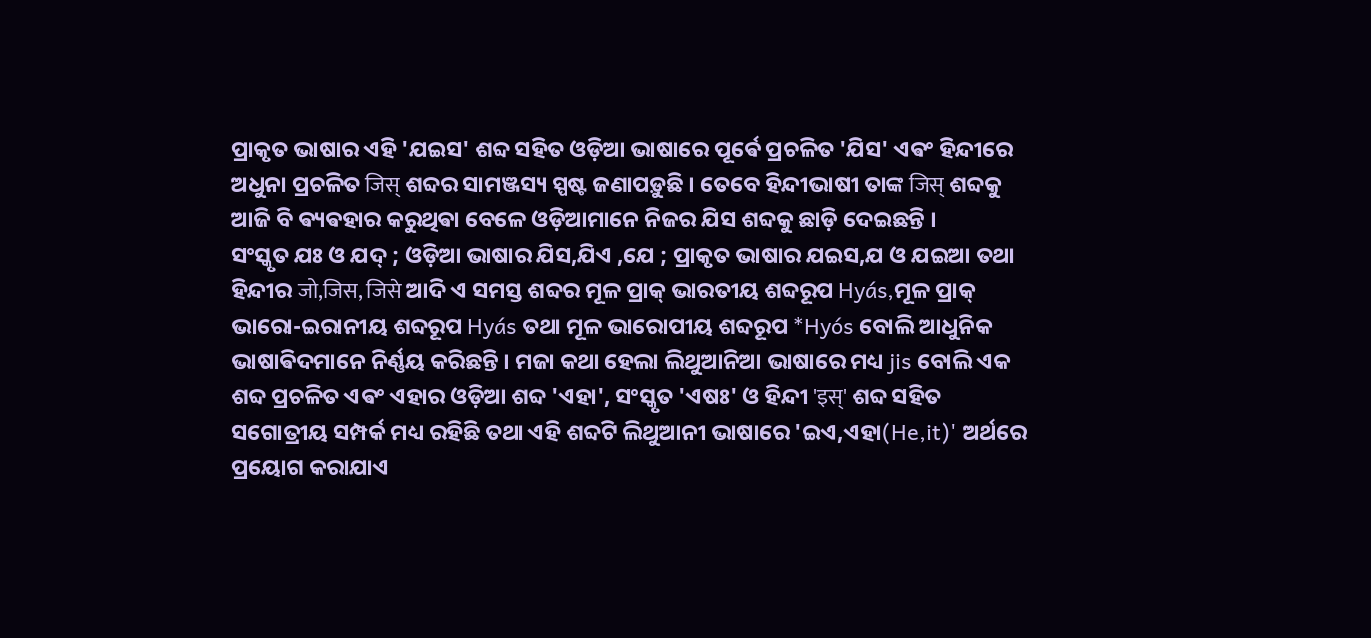ପ୍ରାକୃତ ଭାଷାର ଏହି 'ଯଇସ' ଶବ୍ଦ ସହିତ ଓଡ଼ିଆ ଭାଷାରେ ପୂର୍ଵେ ପ୍ରଚଳିତ 'ଯିସ' ଏଵଂ ହିନ୍ଦୀରେ ଅଧୁନା ପ୍ରଚଳିତ जिस् ଶବ୍ଦର ସାମଞ୍ଜସ୍ୟ ସ୍ପଷ୍ଟ ଜଣାପଡ଼ୁଛି । ତେବେ ହିନ୍ଦୀଭାଷୀ ତାଙ୍କ जिस् ଶବ୍ଦକୁ ଆଜି ବି ଵ୍ୟଵହାର କରୁଥିଵା ବେଳେ ଓଡ଼ିଆମାନେ ନିଜର ଯିସ ଶବ୍ଦକୁ ଛାଡ଼ି ଦେଇଛନ୍ତି ।
ସଂସ୍କୃତ ଯଃ ଓ ଯଦ୍ ; ଓଡ଼ିଆ ଭାଷାର ଯିସ,ଯିଏ ,ଯେ ; ପ୍ରାକୃତ ଭାଷାର ଯଇସ,ଯ ଓ ଯଇଆ ତଥା ହିନ୍ଦୀର जो,जिस, जिसे ଆଦି ଏ ସମସ୍ତ ଶବ୍ଦର ମୂଳ ପ୍ରାକ୍ ଭାରତୀୟ ଶବ୍ଦରୂପ Hyás,ମୂଳ ପ୍ରାକ୍ ଭାରୋ-ଇରାନୀୟ ଶବ୍ଦରୂପ Hyás ତଥା ମୂଳ ଭାରୋପୀୟ ଶବ୍ଦରୂପ *Hyós ବୋଲି ଆଧୁନିକ ଭାଷାଵିଦମାନେ ନିର୍ଣ୍ଣୟ କରିଛନ୍ତି । ମଜା କଥା ହେଲା ଲିଥୁଆନିଆ ଭାଷାରେ ମଧ୍ୟ jis ବୋଲି ଏକ ଶବ୍ଦ ପ୍ରଚଳିତ ଏଵଂ ଏହାର ଓଡ଼ିଆ ଶବ୍ଦ 'ଏହା', ସଂସ୍କୃତ 'ଏଷଃ' ଓ ହିନ୍ଦୀ 'इस्' ଶବ୍ଦ ସହିତ ସଗୋତ୍ରୀୟ ସମ୍ପର୍କ ମଧ୍ୟ ରହିଛି ତଥା ଏହି ଶବ୍ଦଟି ଲିଥୁଆନୀ ଭାଷାରେ 'ଇଏ,ଏହା(He,it)' ଅର୍ଥରେ ପ୍ରୟୋଗ କରାଯାଏ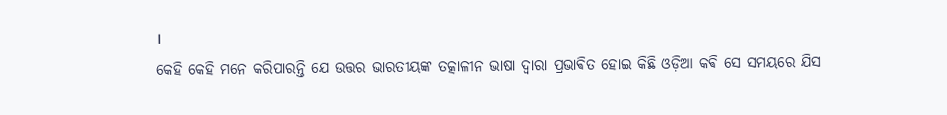।
କେହି କେହି ମନେ କରିପାରନ୍ତି ଯେ ଉତ୍ତର ଭାରତୀୟଙ୍କ ତତ୍କାଳୀନ ଭାଷା ଦ୍ଵାରା ପ୍ରଭାଵିତ ହୋଇ କିଛି ଓଡ଼ିଆ କଵି ସେ ସମୟରେ ଯିସ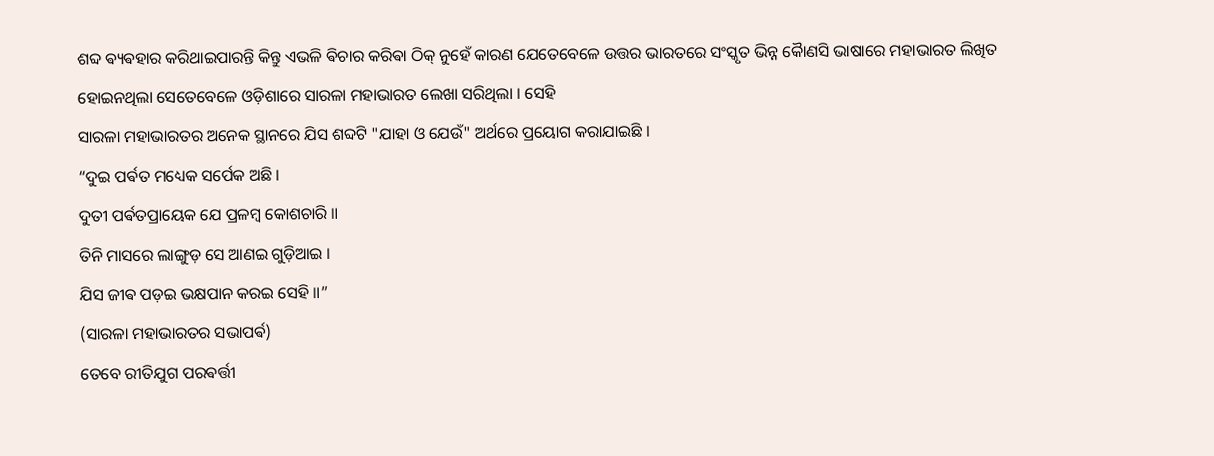ଶବ୍ଦ ଵ୍ୟଵହାର କରିଥାଇପାରନ୍ତି କିନ୍ତୁ ଏଭଳି ଵିଚାର କରିଵା ଠିକ୍ ନୁହେଁ କାରଣ ଯେତେବେଳେ ଉତ୍ତର ଭାରତରେ ସଂସ୍କୃତ ଭିନ୍ନ କୋୖଣସି ଭାଷାରେ ମହାଭାରତ ଲିଖିତ ହୋଇନଥିଲା ସେତେବେଳେ ଓଡ଼ିଶାରେ ସାରଳା ମହାଭାରତ ଲେଖା ସରିଥିଲା । ସେହି
ସାରଳା ମହାଭାରତର ଅନେକ ସ୍ଥାନରେ ଯିସ ଶବ୍ଦଟି "ଯାହା ଓ ଯେଉଁ" ଅର୍ଥରେ ପ୍ରୟୋଗ କରାଯାଇଛି ।
“ଦୁଇ ପର୍ଵତ ମଧ୍ୟେକ ସର୍ପେକ ଅଛି ।
ଦୁତୀ ପର୍ଵତପ୍ରାୟେକ ଯେ ପ୍ରଳମ୍ବ କୋଶଚାରି ॥
ତିନି ମାସରେ ଲାଙ୍ଗୁଡ଼ ସେ ଆଣଇ ଗୁଡ଼ିଆଇ ।
ଯିସ ଜୀଵ ପଡ଼ଇ ଭକ୍ଷପାନ କରଇ ସେହି ॥”
(ସାରଳା ମହାଭାରତର ସଭାପର୍ଵ)
ତେବେ ରୀତିଯୁଗ ପରଵର୍ତ୍ତୀ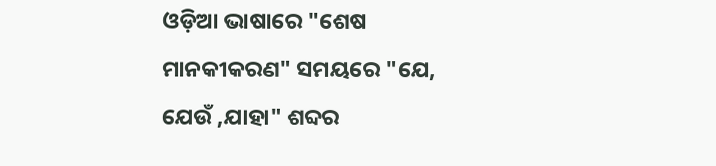ଓଡ଼ିଆ ଭାଷାରେ "ଶେଷ ମାନକୀକରଣ" ସମୟରେ "ଯେ, ଯେଉଁ ,ଯାହା" ଶବ୍ଦର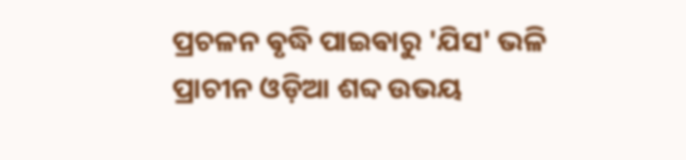ପ୍ରଚଳନ ଵୃଦ୍ଧି ପାଇଵାରୁ 'ଯିସ' ଭଳି ପ୍ରାଚୀନ ଓଡ଼ିଆ ଶବ୍ଦ ଉଭୟ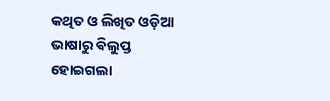କଥିତ ଓ ଲିଖିତ ଓଡ଼ିଆ ଭାଷାରୁ ଵିଲୁପ୍ତ ହୋଇଗଲା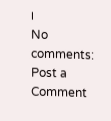।
No comments:
Post a Comment